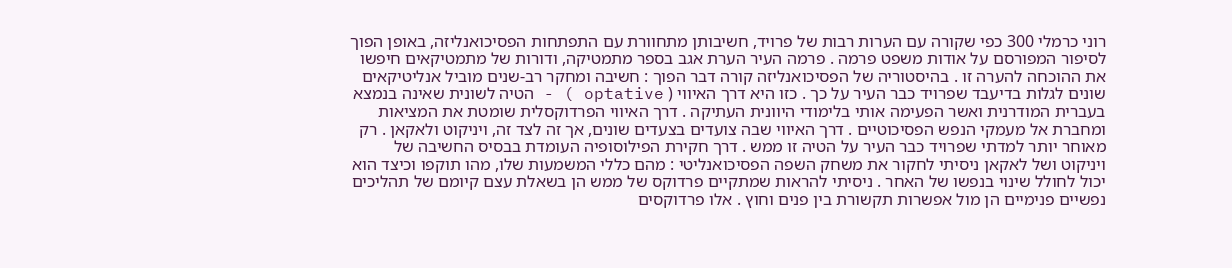רוני כרמלי 300 כפי שקורה עם הערות רבות של פרויד, חשיבותן מתחוורת עם התפתחות הפסיכואנליזה, באופן הפוך לסיפור המפורסם על אודות משפט פרמה . פרמה העיר הערת אגב בספר מתמטיקה, ודורות של מתמטיקאים חיפשו את ההוכחה להערה זו . בהיסטוריה של הפסיכואנליזה קורה דבר הפוך : חשיבה ומחקר רב-שנים מוביל אנליטיקאים שונים לגלות בדיעבד שפרויד כבר העיר על כך . כזו היא דרך האיווי ( optative ) - הטיה לשונית שאינה בנמצא בעברית המודרנית ואשר הפעימה אותי בלימודי היוונית העתיקה . דרך האיווי הפרדוקסלית שומטת את המציאות ומחברת אל מעמקי הנפש הפסיכוטיים . דרך האיווי שבה צועדים בצעדים שונים, אך זה לצד זה, ויניקוט ולאקאן . רק מאוחר יותר למדתי שפרויד כבר העיר על הטיה זו ממש . דרך חקירת הפילוסופיה העומדת בבסיס החשיבה של ויניקוט ושל לאקאן ניסיתי לחקור את משחק השפה הפסיכואנליטי : מהם כללי המשמעות שלו, מהו תוקפו וכיצד הוא יכול לחולל שינוי בנפשו של האחר . ניסיתי להראות שמתקיים פרדוקס של ממש הן בשאלת עצם קיומם של תהליכים נפשיים פנימיים הן מול אפשרות תקשורת בין פנים וחוץ . אלו פרדוקסים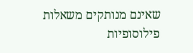שאינם מנותקים משאלות פילוסופיות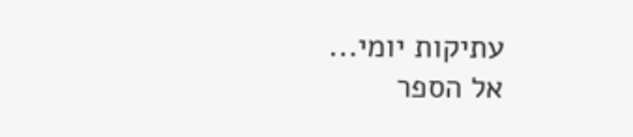עתיקות יומי...
אל הספר